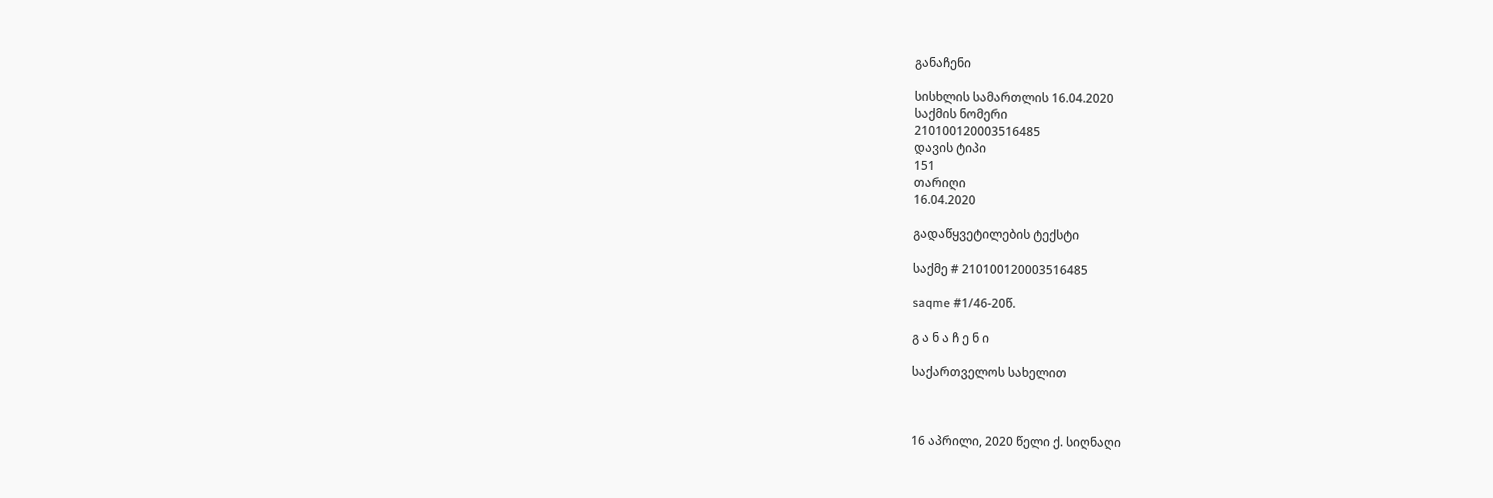განაჩენი

სისხლის სამართლის 16.04.2020
საქმის ნომერი
210100120003516485
დავის ტიპი
151
თარიღი
16.04.2020

გადაწყვეტილების ტექსტი

საქმე # 210100120003516485

saqme #1/46-20წ.

გ ა ნ ა ჩ ე ნ ი

საქართველოს სახელით



16 აპრილი, 2020 წელი ქ. სიღნაღი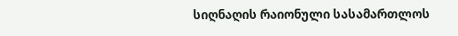სიღნაღის რაიონული სასამართლოს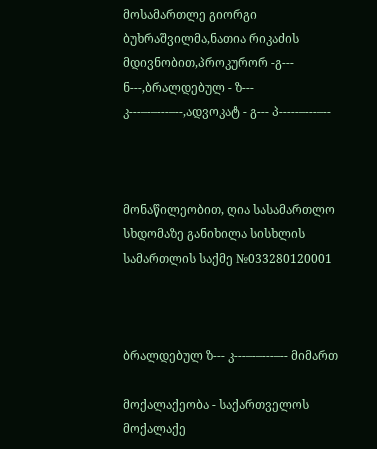მოსამართლე გიორგი ბუხრაშვილმა,ნათია რიკაძის მდივნობით,პროკურორ -გ--- ნ---,ბრალდებულ - ზ--- კ---–-–---–--,ადვოკატ - გ--- პ-----–---–--



მონაწილეობით, ღია სასამართლო სხდომაზე განიხილა სისხლის სამართლის საქმე №033280120001



ბრალდებულ ზ--- კ---–-–---–-- მიმართ

მოქალაქეობა - საქართველოს მოქალაქე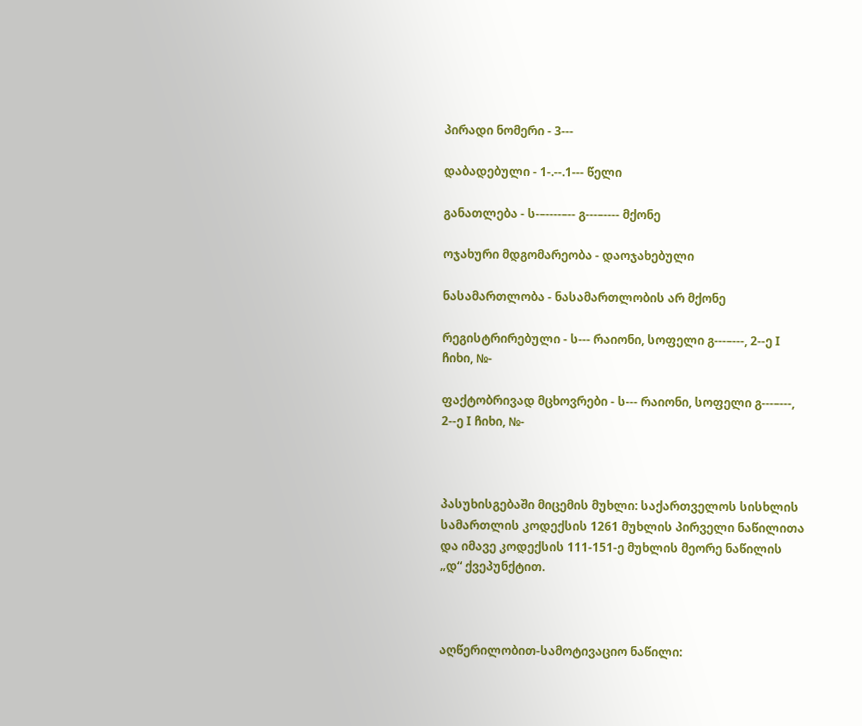პირადი ნომერი - 3---

დაბადებული - 1-.--.1--- წელი

განათლება - ს-–----–-- გ---–---- მქონე

ოჯახური მდგომარეობა - დაოჯახებული

ნასამართლობა - ნასამართლობის არ მქონე

რეგისტრირებული - ს--- რაიონი, სოფელი გ---–---, 2--ე I ჩიხი, №-

ფაქტობრივად მცხოვრები - ს--- რაიონი, სოფელი გ---–---, 2--ე I ჩიხი, №-



პასუხისგებაში მიცემის მუხლი: საქართველოს სისხლის სამართლის კოდექსის 1261 მუხლის პირველი ნაწილითა და იმავე კოდექსის 111-151-ე მუხლის მეორე ნაწილის „დ“ ქვეპუნქტით.



აღწერილობით-სამოტივაციო ნაწილი: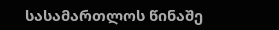სასამართლოს წინაშე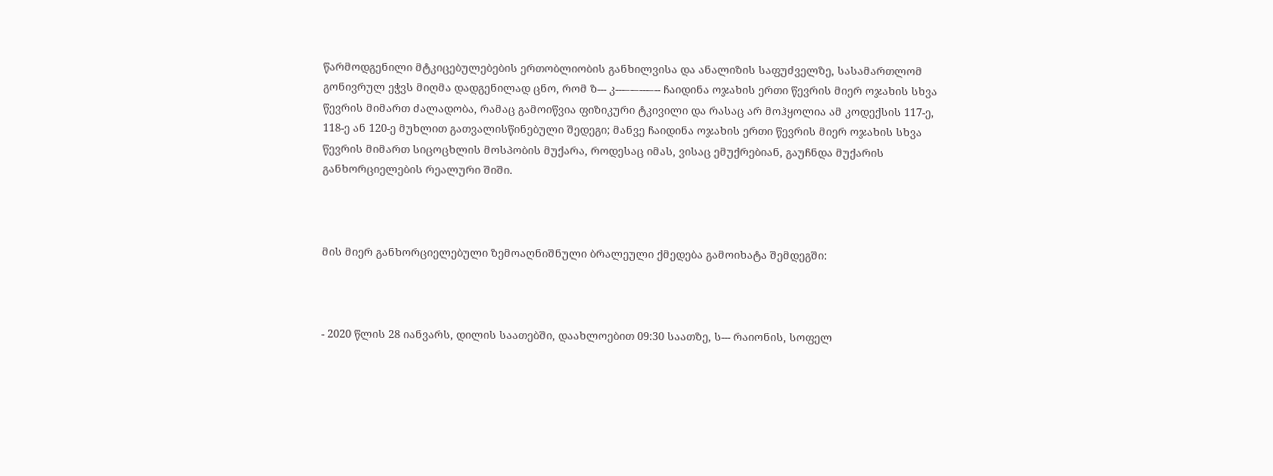წარმოდგენილი მტკიცებულებების ერთობლიობის განხილვისა და ანალიზის საფუძველზე, სასამართლომ გონივრულ ეჭვს მიღმა დადგენილად ცნო, რომ ზ--- კ---–-–---–-- ჩაიდინა ოჯახის ერთი წევრის მიერ ოჯახის სხვა წევრის მიმართ ძალადობა, რამაც გამოიწვია ფიზიკური ტკივილი და რასაც არ მოჰყოლია ამ კოდექსის 117-ე, 118-ე ან 120-ე მუხლით გათვალისწინებული შედეგი; მანვე ჩაიდინა ოჯახის ერთი წევრის მიერ ოჯახის სხვა წევრის მიმართ სიცოცხლის მოსპობის მუქარა, როდესაც იმას, ვისაც ემუქრებიან, გაუჩნდა მუქარის განხორციელების რეალური შიში.



მის მიერ განხორციელებული ზემოაღნიშნული ბრალეული ქმედება გამოიხატა შემდეგში:



- 2020 წლის 28 იანვარს, დილის საათებში, დაახლოებით 09:30 საათზე, ს--- რაიონის, სოფელ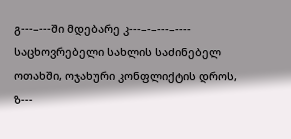გ---–---ში მდებარე კ---–-–---–---- საცხოვრებელი სახლის საძინებელ ოთახში, ოჯახური კონფლიქტის დროს, ზ---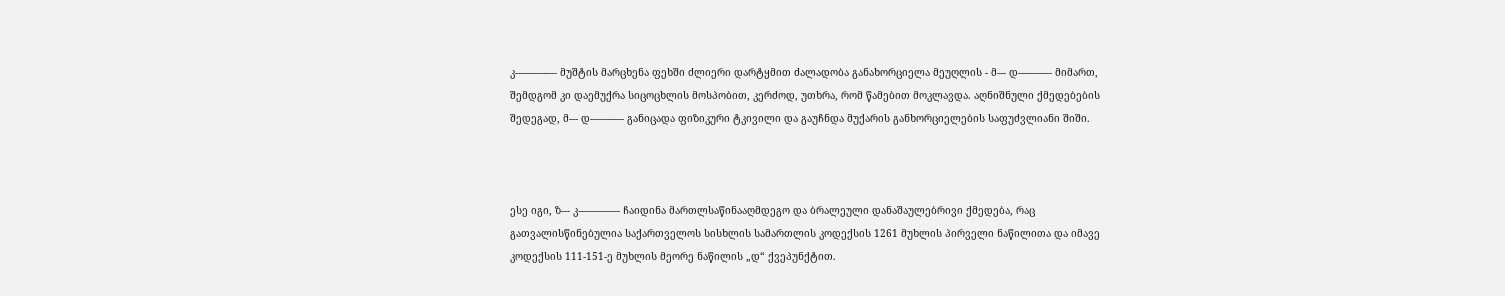კ---–-–---–-- მუშტის მარცხენა ფეხში ძლიერი დარტყმით ძალადობა განახორციელა მეუღლის - მ--- დ---–---–-- მიმართ, შემდგომ კი დაემუქრა სიცოცხლის მოსპობით, კერძოდ, უთხრა, რომ წამებით მოკლავდა. აღნიშნული ქმედებების შედეგად, მ--- დ---–---–-- განიცადა ფიზიკური ტკივილი და გაუჩნდა მუქარის განხორციელების საფუძვლიანი შიში.



ესე იგი, ზ--- კ---–-–---–-- ჩაიდინა მართლსაწინააღმდეგო და ბრალეული დანაშაულებრივი ქმედება, რაც გათვალისწინებულია საქართველოს სისხლის სამართლის კოდექსის 1261 მუხლის პირველი ნაწილითა და იმავე კოდექსის 111-151-ე მუხლის მეორე ნაწილის „დ“ ქვეპუნქტით.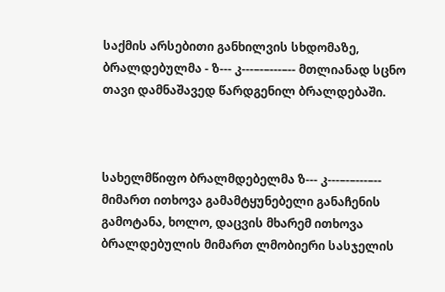საქმის არსებითი განხილვის სხდომაზე, ბრალდებულმა - ზ--- კ---–-–---–-- მთლიანად სცნო თავი დამნაშავედ წარდგენილ ბრალდებაში.



სახელმწიფო ბრალმდებელმა ზ--- კ---–-–---–-- მიმართ ითხოვა გამამტყუნებელი განაჩენის გამოტანა, ხოლო, დაცვის მხარემ ითხოვა ბრალდებულის მიმართ ლმობიერი სასჯელის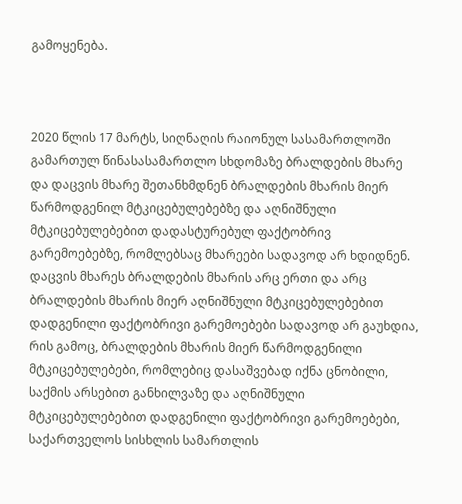გამოყენება.



2020 წლის 17 მარტს, სიღნაღის რაიონულ სასამართლოში გამართულ წინასასამართლო სხდომაზე ბრალდების მხარე და დაცვის მხარე შეთანხმდნენ ბრალდების მხარის მიერ წარმოდგენილ მტკიცებულებებზე და აღნიშნული მტკიცებულებებით დადასტურებულ ფაქტობრივ გარემოებებზე, რომლებსაც მხარეები სადავოდ არ ხდიდნენ. დაცვის მხარეს ბრალდების მხარის არც ერთი და არც ბრალდების მხარის მიერ აღნიშნული მტკიცებულებებით დადგენილი ფაქტობრივი გარემოებები სადავოდ არ გაუხდია, რის გამოც, ბრალდების მხარის მიერ წარმოდგენილი მტკიცებულებები, რომლებიც დასაშვებად იქნა ცნობილი, საქმის არსებით განხილვაზე და აღნიშნული მტკიცებულებებით დადგენილი ფაქტობრივი გარემოებები, საქართველოს სისხლის სამართლის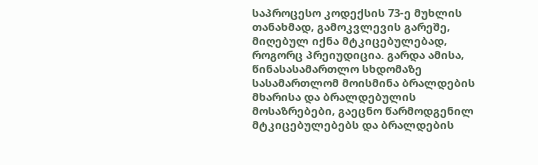საპროცესო კოდექსის 73-ე მუხლის თანახმად, გამოკვლევის გარეშე, მიღებულ იქნა მტკიცებულებად, როგორც პრეიუდიცია. გარდა ამისა, წინასასამართლო სხდომაზე სასამართლომ მოისმინა ბრალდების მხარისა და ბრალდებულის მოსაზრებები, გაეცნო წარმოდგენილ მტკიცებულებებს და ბრალდების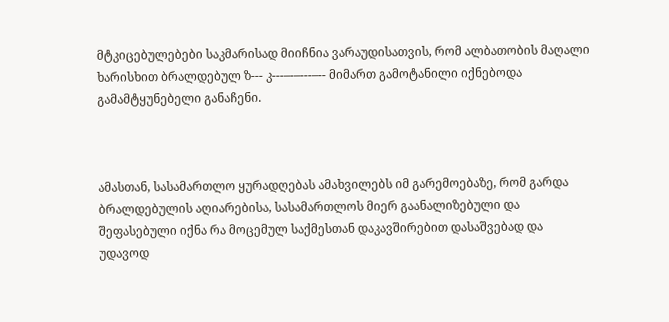მტკიცებულებები საკმარისად მიიჩნია ვარაუდისათვის, რომ ალბათობის მაღალი ხარისხით ბრალდებულ ზ--- კ---–-–---–-- მიმართ გამოტანილი იქნებოდა გამამტყუნებელი განაჩენი.



ამასთან, სასამართლო ყურადღებას ამახვილებს იმ გარემოებაზე, რომ გარდა ბრალდებულის აღიარებისა, სასამართლოს მიერ გაანალიზებული და შეფასებული იქნა რა მოცემულ საქმესთან დაკავშირებით დასაშვებად და უდავოდ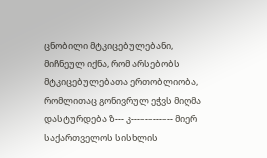ცნობილი მტკიცებულებანი, მიჩნეულ იქნა, რომ არსებობს მტკიცებულებათა ერთობლიობა, რომლითაც გონივრულ ეჭვს მიღმა დასტურდება ზ--- კ---–-–---–-- მიერ საქართველოს სისხლის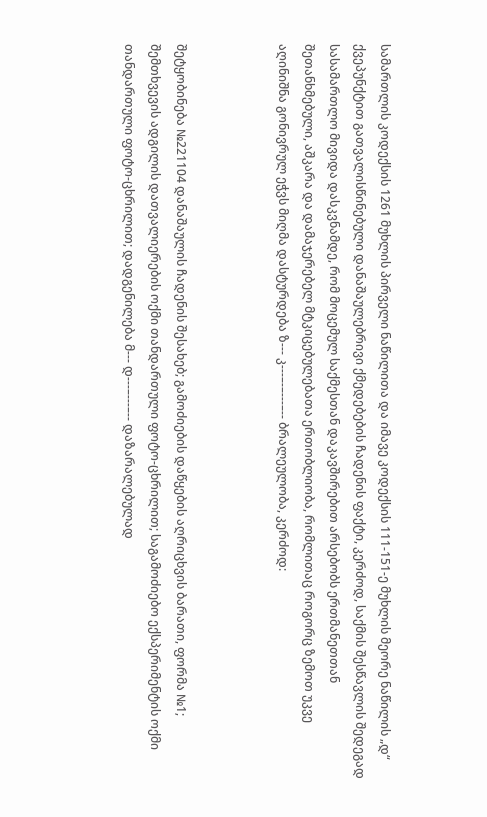სამართლის კოდექსის 1261 მუხლის პირველი ნაწილითა და იმავე კოდექსის 111-151-ე მუხლის მეორე ნაწილის „დ“ ქვეპუნქტით გათვალისწინებული დანაშაულებრივი ქმედებების ჩადენის ფაქტი, კერძოდ, საქმის შესწავლის შედეგად სასამართლო მივიდა დასკვნამდე, რომ მოცემულ საქმესთან დაკავშირებით არსებობს ერთმანეთთან შეთანხმებული, აშკარა და დამაჯერებელ მტკიცებულებათა ერთობლიობა, რომლითაც როგორც ზემოთ უკვე აღინიშნა გონივრულ ეჭვს მიღმა დასტურდება ზ--- კ---–-–---–-- ბრალეულობა, კერძოდ:



შეტყობინება №221104 დანაშაულის ჩადენის შესახებ; გამოძიების დაწყების აღრიცხვის ბარათი, ფორმა №1; შემთხვევის ადგილის დათვალიერების ოქმი თანდართული ფოტო-ცხრილით; საგამოძიებო ექსპერიმენტის ოქმი თანდართული ფოტო-ცხრილით; დადგენილება მ--- დ---–---–-- დაზარალებულად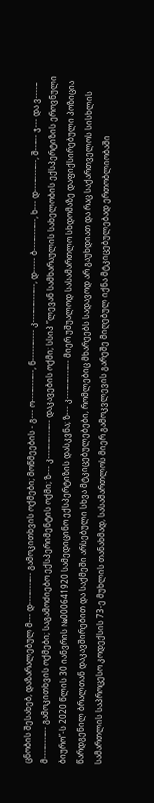ცნობის შესახებ, დაზარალებულ მ--- დ---–---–-- გამოკითხვის ოქმები; მოწმეების - გ--- ო---–---–--, ნ-----–---- კ---–-–---–--, დ----- ბ---–---–--, ხ--- დ---–---–--, შ--–-- ჯ--- და ვ----– მ---–---–-- გამოკითხვის ოქმები; საგამოძიებო ექსპერიმენტის ოქმი; ზ--- კ---–-–---–-- დაკავების ოქმი; სსიპ ”ლევან სამხარაულის სახელობის ექსპერტიზის ეროვნული ბიურო”-ს 2020 წლის 30 იანვრის №000641920 სამედიცინო ექსპერტიზის დასკვნა; ზ--- კ---–-–---–-- მიერ უშუალოდ სასამართლო სხდომაზე დაფიქსირებული პოზიცია წარდგენილ ბრალთან დაკავშირებით და საქმეში არსებული სხვა მტკიცებულებები, რომლებიც მხარეებს სადავოდ არ გაუხდიათ და რაც საქართველოს სისხლის სამართლის საპროცესო კოდექსის 73-ე მუხლის თანახმად, სასამართლოს მიერ გამოკვლევის გარეშე მიღებულ იქნა მტკიცებულებად ერთობლიობაში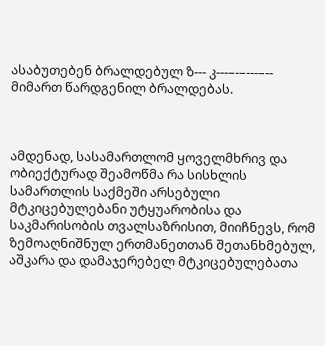ასაბუთებენ ბრალდებულ ზ--- კ---–-–---–-- მიმართ წარდგენილ ბრალდებას.



ამდენად, სასამართლომ ყოველმხრივ და ობიექტურად შეამოწმა რა სისხლის სამართლის საქმეში არსებული მტკიცებულებანი უტყუარობისა და საკმარისობის თვალსაზრისით, მიიჩნევს, რომ ზემოაღნიშნულ ერთმანეთთან შეთანხმებულ, აშკარა და დამაჯერებელ მტკიცებულებათა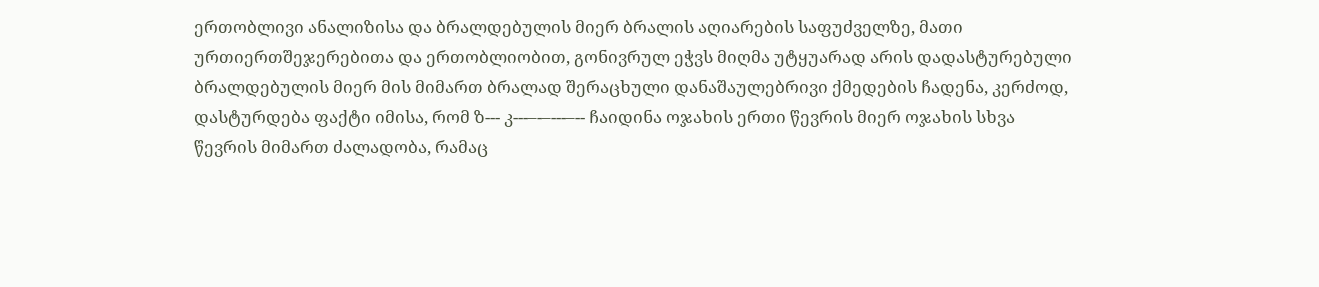ერთობლივი ანალიზისა და ბრალდებულის მიერ ბრალის აღიარების საფუძველზე, მათი ურთიერთშეჯერებითა და ერთობლიობით, გონივრულ ეჭვს მიღმა უტყუარად არის დადასტურებული ბრალდებულის მიერ მის მიმართ ბრალად შერაცხული დანაშაულებრივი ქმედების ჩადენა, კერძოდ, დასტურდება ფაქტი იმისა, რომ ზ--- კ---–-–---–-- ჩაიდინა ოჯახის ერთი წევრის მიერ ოჯახის სხვა წევრის მიმართ ძალადობა, რამაც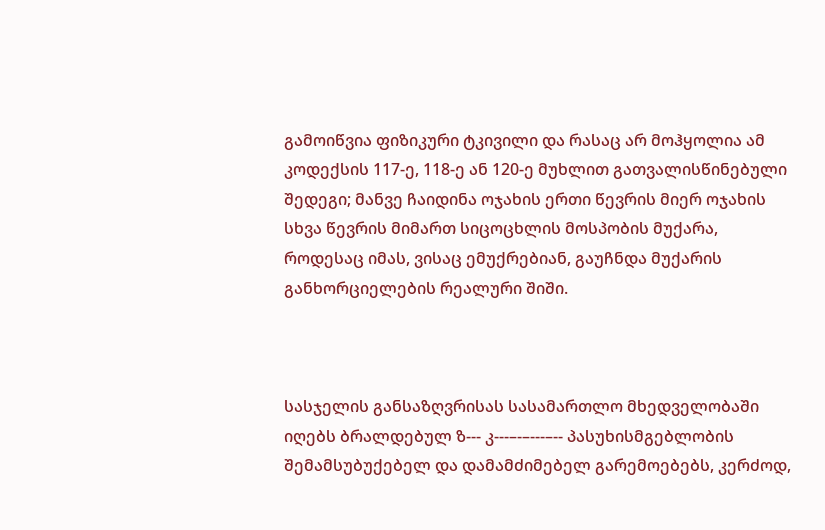გამოიწვია ფიზიკური ტკივილი და რასაც არ მოჰყოლია ამ კოდექსის 117-ე, 118-ე ან 120-ე მუხლით გათვალისწინებული შედეგი; მანვე ჩაიდინა ოჯახის ერთი წევრის მიერ ოჯახის სხვა წევრის მიმართ სიცოცხლის მოსპობის მუქარა, როდესაც იმას, ვისაც ემუქრებიან, გაუჩნდა მუქარის განხორციელების რეალური შიში.



სასჯელის განსაზღვრისას სასამართლო მხედველობაში იღებს ბრალდებულ ზ--- კ---–-–---–-- პასუხისმგებლობის შემამსუბუქებელ და დამამძიმებელ გარემოებებს, კერძოდ,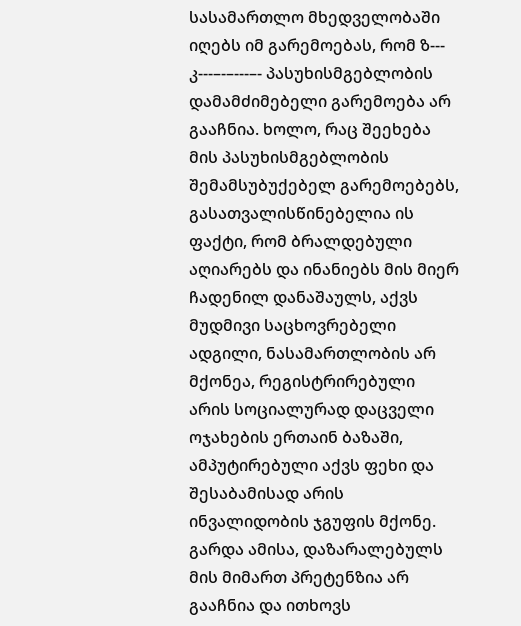სასამართლო მხედველობაში იღებს იმ გარემოებას, რომ ზ--- კ---–-–---–- პასუხისმგებლობის დამამძიმებელი გარემოება არ გააჩნია. ხოლო, რაც შეეხება მის პასუხისმგებლობის შემამსუბუქებელ გარემოებებს, გასათვალისწინებელია ის ფაქტი, რომ ბრალდებული აღიარებს და ინანიებს მის მიერ ჩადენილ დანაშაულს, აქვს მუდმივი საცხოვრებელი ადგილი, ნასამართლობის არ მქონეა, რეგისტრირებული არის სოციალურად დაცველი ოჯახების ერთაინ ბაზაში, ამპუტირებული აქვს ფეხი და შესაბამისად არის ინვალიდობის ჯგუფის მქონე. გარდა ამისა, დაზარალებულს მის მიმართ პრეტენზია არ გააჩნია და ითხოვს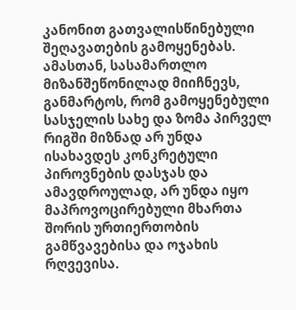კანონით გათვალისწინებული შეღავათების გამოყენებას. ამასთან, სასამართლო მიზანშეწონილად მიიჩნევს, განმარტოს, რომ გამოყენებული სასჯელის სახე და ზომა პირველ რიგში მიზნად არ უნდა ისახავდეს კონკრეტული პიროვნების დასჯას და ამავდროულად, არ უნდა იყო მაპროვოცირებული მხართა შორის ურთიერთობის გამწვავებისა და ოჯახის რღვევისა.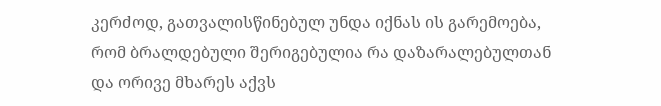კერძოდ, გათვალისწინებულ უნდა იქნას ის გარემოება, რომ ბრალდებული შერიგებულია რა დაზარალებულთან და ორივე მხარეს აქვს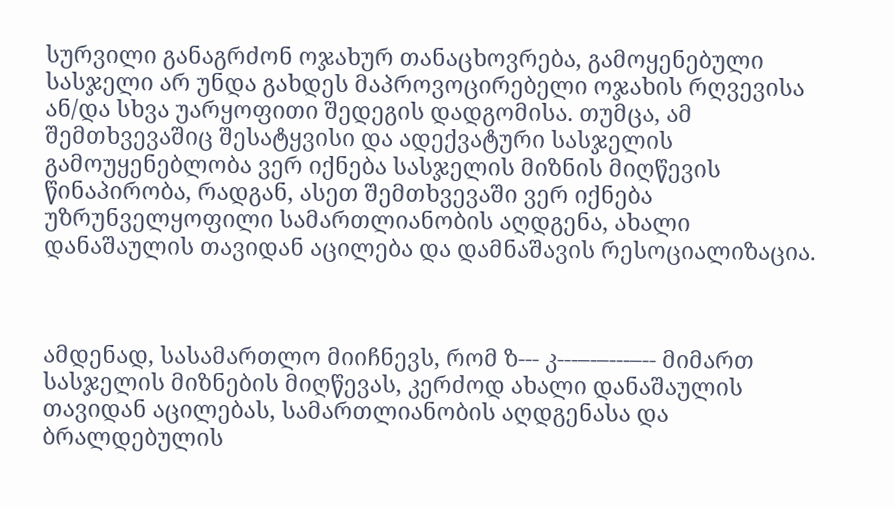სურვილი განაგრძონ ოჯახურ თანაცხოვრება, გამოყენებული სასჯელი არ უნდა გახდეს მაპროვოცირებელი ოჯახის რღვევისა ან/და სხვა უარყოფითი შედეგის დადგომისა. თუმცა, ამ შემთხვევაშიც შესატყვისი და ადექვატური სასჯელის გამოუყენებლობა ვერ იქნება სასჯელის მიზნის მიღწევის წინაპირობა, რადგან, ასეთ შემთხვევაში ვერ იქნება უზრუნველყოფილი სამართლიანობის აღდგენა, ახალი დანაშაულის თავიდან აცილება და დამნაშავის რესოციალიზაცია.



ამდენად, სასამართლო მიიჩნევს, რომ ზ--- კ---–-–---–-- მიმართ სასჯელის მიზნების მიღწევას, კერძოდ ახალი დანაშაულის თავიდან აცილებას, სამართლიანობის აღდგენასა და ბრალდებულის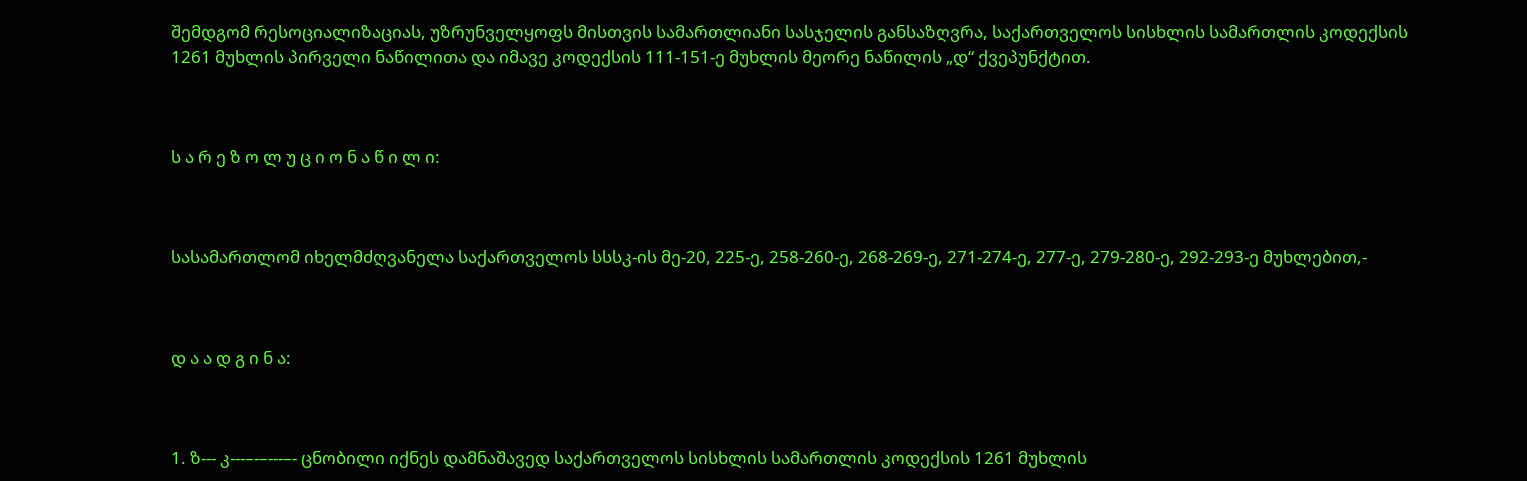შემდგომ რესოციალიზაციას, უზრუნველყოფს მისთვის სამართლიანი სასჯელის განსაზღვრა, საქართველოს სისხლის სამართლის კოდექსის 1261 მუხლის პირველი ნაწილითა და იმავე კოდექსის 111-151-ე მუხლის მეორე ნაწილის „დ“ ქვეპუნქტით.



ს ა რ ე ზ ო ლ უ ც ი ო ნ ა წ ი ლ ი:



სასამართლომ იხელმძღვანელა საქართველოს სსსკ-ის მე-20, 225-ე, 258-260-ე, 268-269-ე, 271-274-ე, 277-ე, 279-280-ე, 292-293-ე მუხლებით,-



დ ა ა დ გ ი ნ ა:



1. ზ--- კ---–-–---–- ცნობილი იქნეს დამნაშავედ საქართველოს სისხლის სამართლის კოდექსის 1261 მუხლის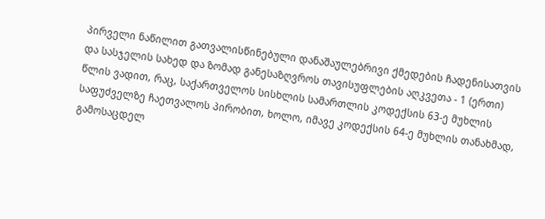პირველი ნაწილით გათვალისწინებული დანაშაულებრივი ქმედების ჩადენისათვის და სასჯელის სახედ და ზომად განესაზღვროს თავისუფლების აღკვეთა - 1 (ერთი) წლის ვადით, რაც, საქართველოს სისხლის სამართლის კოდექსის 63-ე მუხლის საფუძველზე ჩაეთვალოს პირობით, ხოლო, იმავე კოდექსის 64-ე მუხლის თანახმად, გამოსაცდელ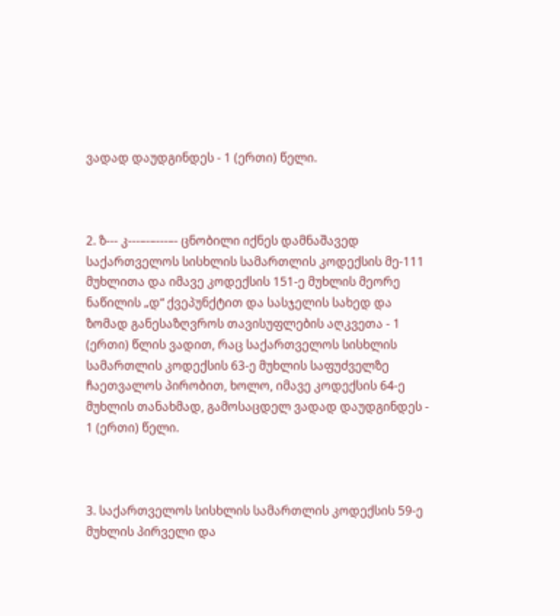ვადად დაუდგინდეს - 1 (ერთი) წელი.



2. ზ--- კ---–-–---–- ცნობილი იქნეს დამნაშავედ საქართველოს სისხლის სამართლის კოდექსის მე-111 მუხლითა და იმავე კოდექსის 151-ე მუხლის მეორე ნაწილის „დ“ ქვეპუნქტით და სასჯელის სახედ და ზომად განესაზღვროს თავისუფლების აღკვეთა - 1 (ერთი) წლის ვადით, რაც საქართველოს სისხლის სამართლის კოდექსის 63-ე მუხლის საფუძველზე ჩაეთვალოს პირობით, ხოლო, იმავე კოდექსის 64-ე მუხლის თანახმად, გამოსაცდელ ვადად დაუდგინდეს - 1 (ერთი) წელი.



3. საქართველოს სისხლის სამართლის კოდექსის 59-ე მუხლის პირველი და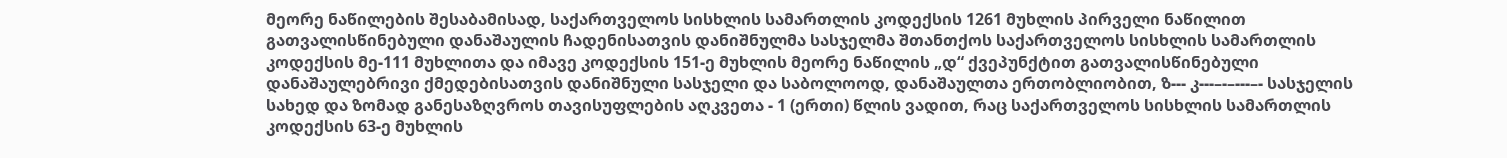მეორე ნაწილების შესაბამისად, საქართველოს სისხლის სამართლის კოდექსის 1261 მუხლის პირველი ნაწილით გათვალისწინებული დანაშაულის ჩადენისათვის დანიშნულმა სასჯელმა შთანთქოს საქართველოს სისხლის სამართლის კოდექსის მე-111 მუხლითა და იმავე კოდექსის 151-ე მუხლის მეორე ნაწილის „დ“ ქვეპუნქტით გათვალისწინებული დანაშაულებრივი ქმედებისათვის დანიშნული სასჯელი და საბოლოოდ, დანაშაულთა ერთობლიობით, ზ--- კ---–-–---–- სასჯელის სახედ და ზომად განესაზღვროს თავისუფლების აღკვეთა - 1 (ერთი) წლის ვადით, რაც საქართველოს სისხლის სამართლის კოდექსის 63-ე მუხლის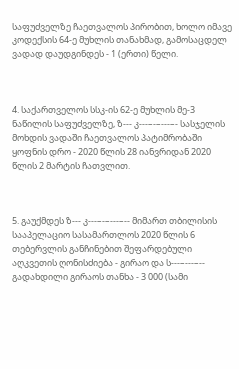საფუძველზე ჩაეთვალოს პირობით, ხოლო იმავე კოდექსის 64-ე მუხლის თანახმად, გამოსაცდელ ვადად დაუდგინდეს - 1 (ერთი) წელი.



4. საქართველოს სსკ-ის 62-ე მუხლის მე-3 ნაწილის საფუძველზე, ზ--- კ---–-–---–- სასჯელის მოხდის ვადაში ჩაეთვალოს პატიმრობაში ყოფნის დრო - 2020 წლის 28 იანვრიდან 2020 წლის 2 მარტის ჩათვლით.



5. გაუქმდეს ზ--- კ---–-–---–-- მიმართ თბილისის სააპელაციო სასამართლოს 2020 წლის 6 თებერვლის განჩინებით შეფარდებული აღკვეთის ღონისძიება - გირაო და ს---–---–-- გადახდილი გირაოს თანხა - 3 000 (სამი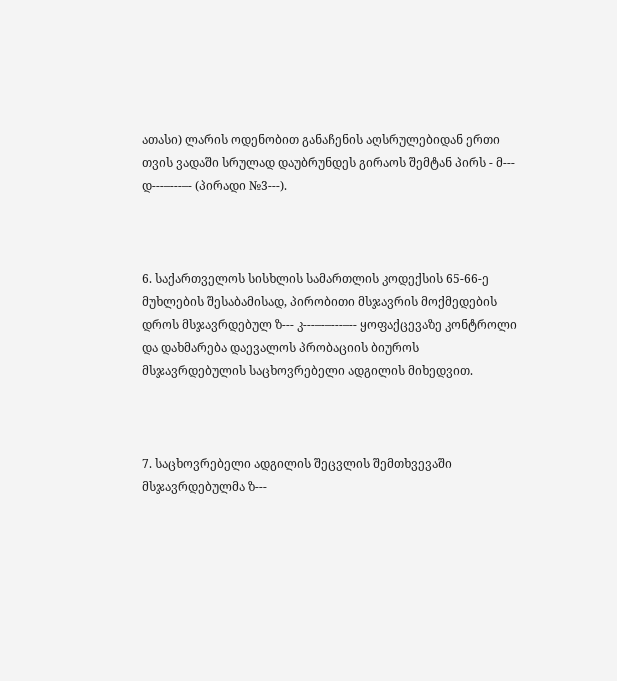ათასი) ლარის ოდენობით განაჩენის აღსრულებიდან ერთი თვის ვადაში სრულად დაუბრუნდეს გირაოს შემტან პირს - მ--- დ---–---–- (პირადი №3---).



6. საქართველოს სისხლის სამართლის კოდექსის 65-66-ე მუხლების შესაბამისად, პირობითი მსჯავრის მოქმედების დროს მსჯავრდებულ ზ--- კ---–-–---–-- ყოფაქცევაზე კონტროლი და დახმარება დაევალოს პრობაციის ბიუროს მსჯავრდებულის საცხოვრებელი ადგილის მიხედვით.



7. საცხოვრებელი ადგილის შეცვლის შემთხვევაში მსჯავრდებულმა ზ---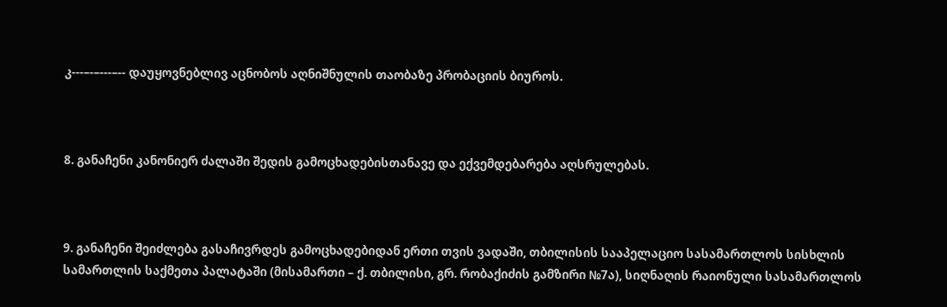კ---–-–---–-- დაუყოვნებლივ აცნობოს აღნიშნულის თაობაზე პრობაციის ბიუროს.



8. განაჩენი კანონიერ ძალაში შედის გამოცხადებისთანავე და ექვემდებარება აღსრულებას.



9. განაჩენი შეიძლება გასაჩივრდეს გამოცხადებიდან ერთი თვის ვადაში, თბილისის სააპელაციო სასამართლოს სისხლის სამართლის საქმეთა პალატაში (მისამართი – ქ. თბილისი, გრ. რობაქიძის გამზირი №7ა), სიღნაღის რაიონული სასამართლოს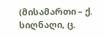(მისამართი – ქ. სიღნაღი, ც.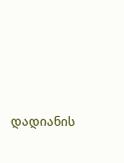დადიანის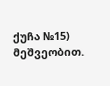ქუჩა №15) მეშვეობით.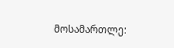მოსამართლე: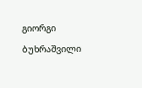გიორგი ბუხრაშვილი